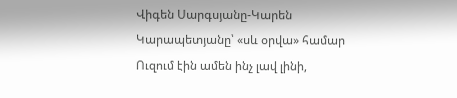Վիգեն Սարգսյանը-Կարեն Կարապետյանը՝ «սև օրվա» համար
Ուզում էին ամեն ինչ լավ լինի,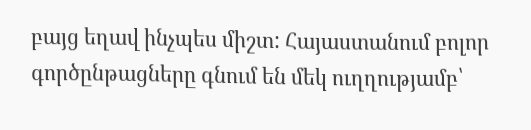բայց եղավ ինչպես միշտ: Հայաստանում բոլոր գործընթացները գնում են մեկ ուղղությամբ՝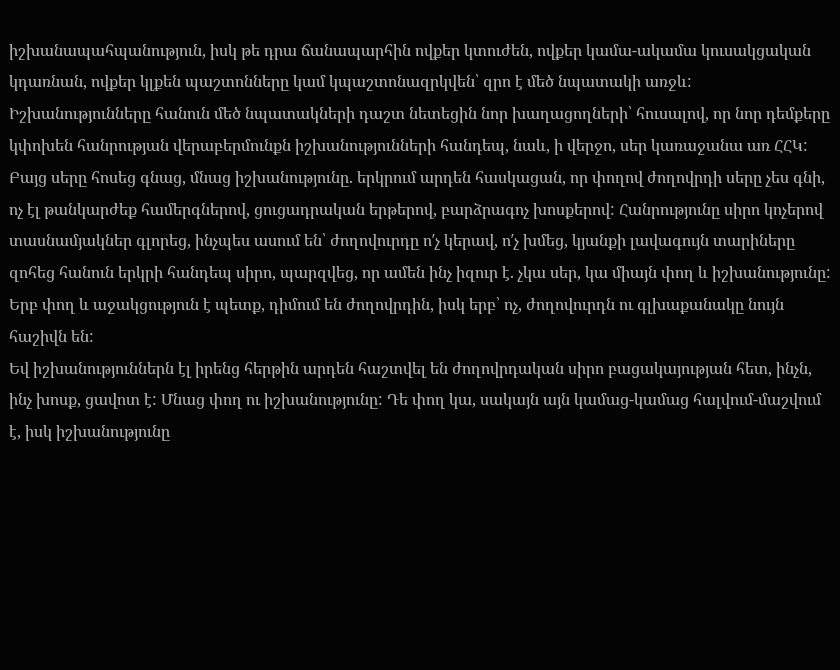իշխանապահպանություն, իսկ թե դրա ճանապարհին ովքեր կտուժեն, ովքեր կամա-ակամա կուսակցական կդառնան, ովքեր կլքեն պաշտոնները կամ կպաշտոնազրկվեն՝ զրո է մեծ նպատակի առջև:
Իշխանությունները հանուն մեծ նպատակների դաշտ նետեցին նոր խաղացողների՝ հուսալով, որ նոր դեմքերը կփոխեն հանրության վերաբերմունքն իշխանությունների հանդեպ, նաև, ի վերջո, սեր կառաջանա առ ՀՀԿ:
Բայց սերը հոսեց գնաց, մնաց իշխանությունը. երկրում արդեն հասկացան, որ փողով ժողովրդի սերը չես գնի, ոչ էլ թանկարժեք համերգներով, ցուցադրական երթերով, բարձրագոչ խոսքերով: Հանրությունը սիրո կոչերով տասնամյակներ գլորեց, ինչպես ասում են՝ ժողովուրդը ո′չ կերավ, ո′չ խմեց, կյանքի լավագույն տարիները զոհեց հանուն երկրի հանդեպ սիրո, պարզվեց, որ ամեն ինչ իզուր է. չկա սեր, կա միայն փող և իշխանությունը: Երբ փող և աջակցություն է պետք, դիմում են ժողովրդին, իսկ երբ՝ ոչ, ժողովուրդն ու գլխաքանակը նույն հաշիվն են:
Եվ իշխանություններն էլ իրենց հերթին արդեն հաշտվել են ժողովրդական սիրո բացակայության հետ, ինչն, ինչ խոսք, ցավոտ է: Մնաց փող ու իշխանությունը: Դե փող կա, սակայն այն կամաց-կամաց հալվում-մաշվում է, իսկ իշխանությունը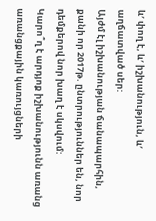և′ փող է, և′ իշխանություն, և′ աղճատված սեր:
Այժմ էլ իշխանության ճանապարհին, քանի որ 2017թ. ընտրություններ են, նոր դեմքերով նոր խաղ է սկսվում:
Կարո՞ղ է արդյոք իշխանությունն առանց առանցքային կառույցների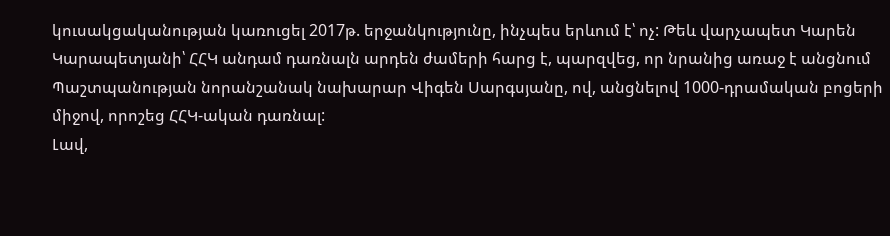կուսակցականության կառուցել 2017թ. երջանկությունը, ինչպես երևում է՝ ոչ: Թեև վարչապետ Կարեն Կարապետյանի՝ ՀՀԿ անդամ դառնալն արդեն ժամերի հարց է, պարզվեց, որ նրանից առաջ է անցնում Պաշտպանության նորանշանակ նախարար Վիգեն Սարգսյանը, ով, անցնելով 1000-դրամական բոցերի միջով, որոշեց ՀՀԿ-ական դառնալ:
Լավ,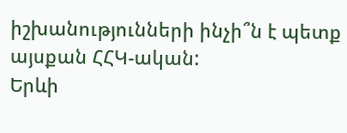իշխանությունների ինչի՞ն է պետք այսքան ՀՀԿ-ական:
Երևի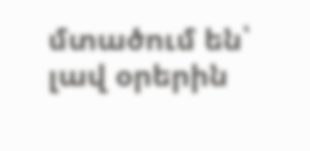մտածում են՝ լավ օրերին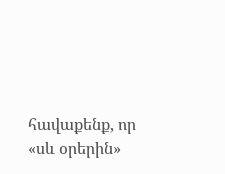հավաքենք, որ «սև օրերին»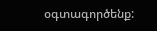օգտագործենք: